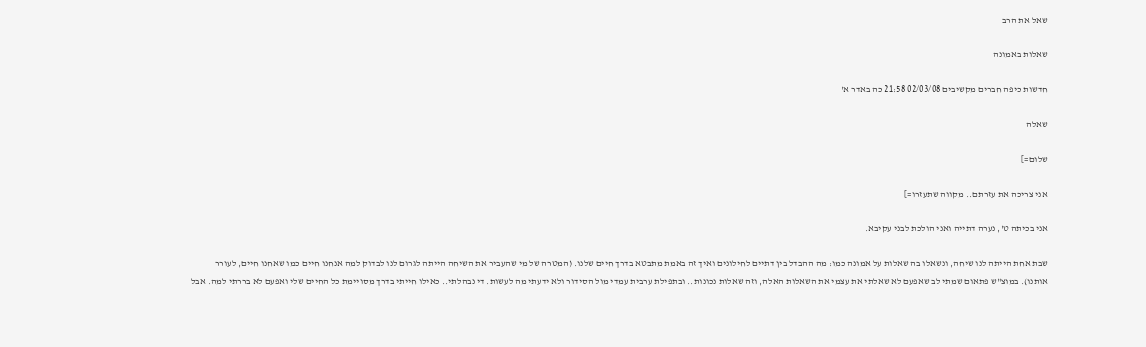שאל את הרב

שאלות באמונה

חדשות כיפה חברים מקשיבים 02/03/08 21:58 כה באדר א'

שאלה

שלום=]

אני צריכה את עזרתם.. מקווה שתעזרו=]

אני בכיתה ט', נערה דתייה ואני הולכת לבני עקיבא.

שבת אחת הייתה לנו שיחה, ונשאלו בה שאלות על אמונה כמו: מה ההבדל בין דתיים לחילונים ואיך זה באמת מתבטא בדרך חיים שלנו. (המטרה של מי שהעביר את השיחה הייתה לגרום לנו לבדוק למה אנחנו חיים כמו שאחנו חיים, לעורר אותנו). במוצ"ש פתאום שמתי לב שאפעם לא שאלתי את עצמי את השאלות האלה, וזה שאלות נכונות.. ובתפילת ערבית עמדי מול הסידור ולא ידעתי מה לעשות. די נבהלתי.. כאילו חייתי בדרך מסויימת כל החיים שלי ואפעם לא בררתי למה. אבל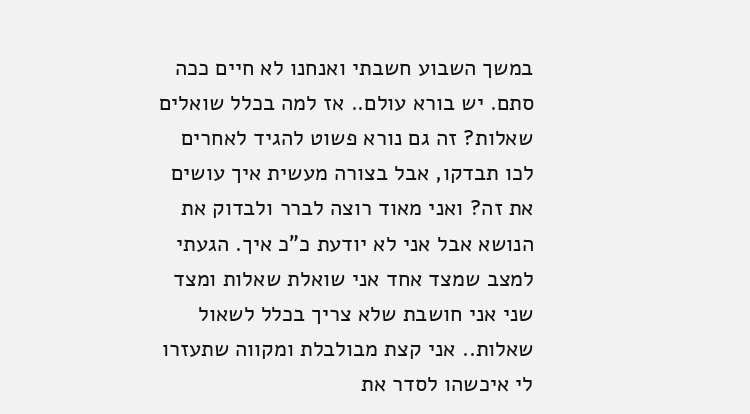במשך השבוע חשבתי ואנחנו לא חיים ככה סתם. יש בורא עולם.. אז למה בכלל שואלים שאלות? זה גם נורא פשוט להגיד לאחרים לכו תבדקו, אבל בצורה מעשית איך עושים את זה? ואני מאוד רוצה לברר ולבדוק את הנושא אבל אני לא יודעת כ"כ איך. הגעתי למצב שמצד אחד אני שואלת שאלות ומצד שני אני חושבת שלא צריך בכלל לשאול שאלות.. אני קצת מבולבלת ומקווה שתעזרו לי איכשהו לסדר את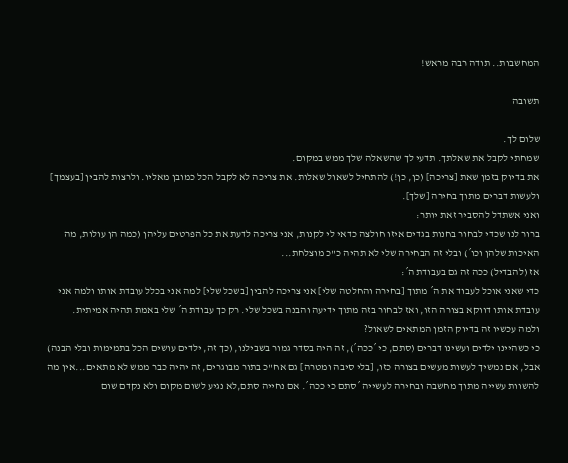המחשבות.. תודה רבה מראש!

תשובה

שלום לך.
שמחתי לקבל את שאלתך. תדעי לך שהשאלה שלך ממש במקום.
את בדיוק בזמן שאת [צריכה] (כן, כן!) להתחיל לשאול שאלות. את צריכה לא לקבל הכל כמובן מאליו. ולרצות להבין [בעצמך] ולעשות דברים מתוך בחירה [שלך].
ואני אשתדל להסביר זאת יותר:
ברור לנו שכדי לבחור בחנות בגדים איזו חולצה כדאי לי לקנות, אני צריכה לדעת את כל הפרטים עליהן (כמה הן עולות, מה האיכות שלהן וכו´) ובלי זה הבחירה שלי לא תהיה כ"כ מוצלחת...
אז (להבדיל) ככה זה גם בעבודת ה´:
כדי שאני אוכל לעבוד את ה´ מתוך [בחירה והחלטה שלי] אני צריכה להבין [בשכל שלי] למה אני בכלל עובדת אותו ולמה אני עובדת אותו דווקא בצורה הזו, ואז לבחור בזה מתוך ידיעה והבנה בשכל שלי. רק כך עבודת ה´ שלי באמת תהיה אמיתית.
ולמה עכשיו זה בדיוק הזמן המתאים לשאול?
כי כשהיינו ילדים ועשינו דברים (סתם, כי ´ככה´), זה היה בסדר גמור בשבילנו, (כך זה, ילדים עושים הכל בתמימות ובלי הבנה) אבל, אם נמשיך לעשות מעשים בצורה כזו, [בלי סיבה ומטרה] גם אח"כ בתור מבוגרים, זה יהיה כבר ממש לא מתאים...אין מה להשוות עשייה מתוך מחשבה ובחירה לעשייה ´סתם כי ככה´. אם נחייה סתם,לא נגיע לשום מקום ולא נקדם שום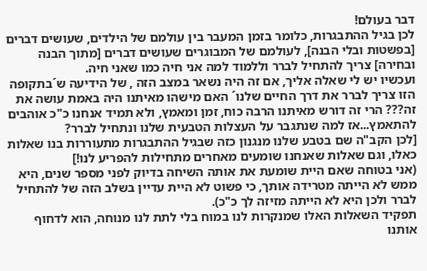דבר בעולם!
לכן בגיל ההתבגרות, כלומר בזמן המעבר בין עולמם של הילדים, שעושים דברים [בפשטות ובלי הבנה], לעולמם של המבוגרים שעושים דברים [מתוך הבנה ובחירה] צריך להתחיל לברר וללמוד למה אני חיה כמו שאני חיה.
ועכשיו יש לי שאלה אליך, אם זה היה נשאר במצב הזה , של הידיעה ש´בתקופה הזו צריך לברר את דרך החיים שלנו´ האם מישהו מאיתנו היה באמת עושה את זה??? הרי זה דורש מאיתנו הרבה כוח, זמן ומאמץ, ולא תמיד אנחנו כ"כ אוהבים להתאמץ...אז למה שנתגבר על העצלות הטבעית שלנו ונתחיל לברר?
[לכן הקב"ה שם בטבע שלנו מנגנון כזה שבגיל ההתבגרות מתעוררות בנו שאלות כאלו, וגם שאלות שאנחנו שומעים מאחרים מתחילות להפריע לנו!]
(אני בטוחה שאם היית שומעת את אותה השיחה בדיוק לפני מספר שנים, היא ממש לא הייתה מטרידה אותך, כי פשוט לא היית עדיין בשלב הזה של להתחיל לברר ולכן היא לא הייתה מזיזה לך כ"כ).
תפקיד השאלות האלו שמנקרות לנו במוח בלי לתת לנו מנוחה, הוא לדחוף אותנו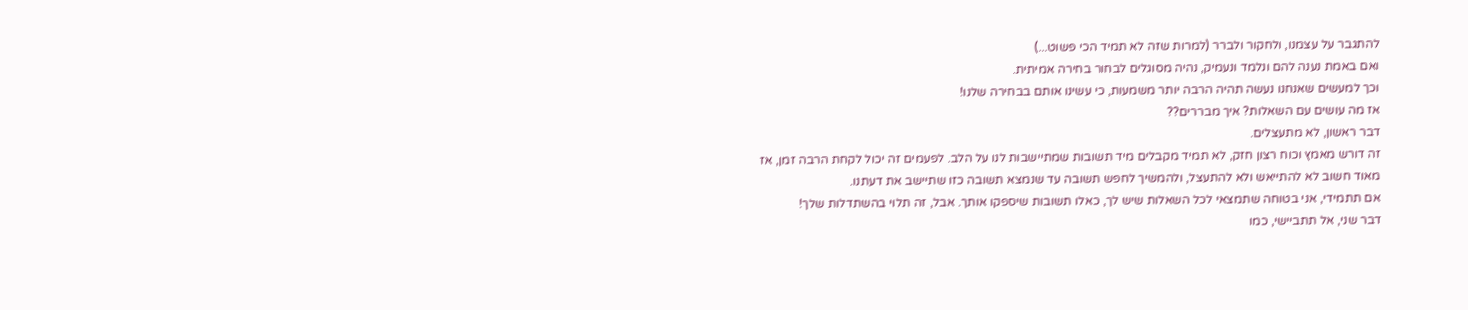להתגבר על עצמנו, ולחקור ולברר (למרות שזה לא תמיד הכי פשוט...)
ואם באמת נענה להם ונלמד ונעמיק, נהיה מסוגלים לבחור בחירה אמיתית.
וכך למעשים שאנחנו נעשה תהיה הרבה יותר משמעות, כי עשינו אותם בבחירה שלנו!
אז מה עושים עם השאלות? איך מבררים??
דבר ראשון, לא מתעצלים.
זה דורש מאמץ וכוח רצון חזק, לא תמיד מקבלים מיד תשובות שמתיישבות לנו על הלב. לפעמים זה יכול לקחת הרבה זמן, אז מאוד חשוב לא להתייאש ולא להתעצל, ולהמשיך לחפש תשובה עד שנמצא תשובה כזו שתיישב את דעתנו.
אם תתמידי, אני בטוחה שתמצאי לכל השאלות שיש לך, כאלו תשובות שיספקו אותך. אבל, זה תלוי בהשתדלות שלך!
דבר שני, אל תתביישי, כמו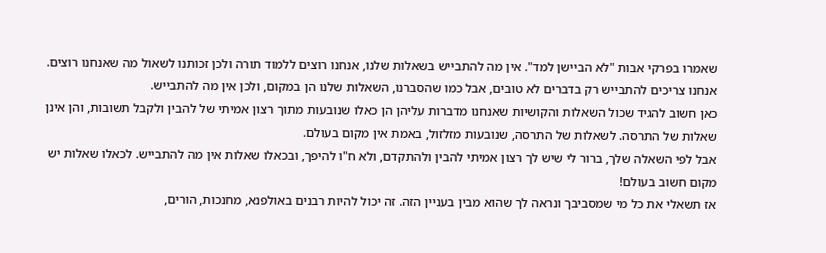שאמרו בפרקי אבות "לא הביישן למד". אין מה להתבייש בשאלות שלנו, אנחנו רוצים ללמוד תורה ולכן זכותנו לשאול מה שאנחנו רוצים. אנחנו צריכים להתבייש רק בדברים לא טובים, אבל כמו שהסברנו, השאלות שלנו הן במקום, ולכן אין מה להתבייש.
כאן חשוב להגיד שכול השאלות והקושיות שאנחנו מדברות עליהן הן כאלו שנובעות מתוך רצון אמיתי של להבין ולקבל תשובות, והן אינן שאלות של התרסה. לשאלות של התרסה, שנובעות מזלזול, באמת אין מקום בעולם.
אבל לפי השאלה שלך, ברור לי שיש לך רצון אמיתי להבין ולהתקדם, ולא ח"ו להיפך, ובכאלו שאלות אין מה להתבייש. לכאלו שאלות יש מקום חשוב בעולם!
אז תשאלי את כל מי שמסביבך ונראה לך שהוא מבין בעניין הזה. זה יכול להיות רבנים באולפנא, מחנכות, הורים,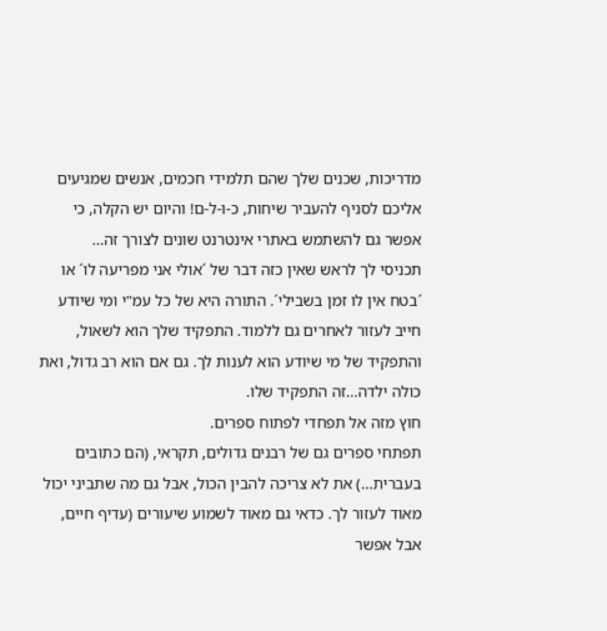מדריכות, שכנים שלך שהם תלמידי חכמים, אנשים שמגיעים אליכם לסניף להעביר שיחות, כ-ו-ל-ם! והיום יש הקלה, כי אפשר גם להשתמש באתרי אינטרנט שונים לצורך זה...
תכניסי לך לראש שאין כזה דבר של ´אולי אני מפריעה לו´ או ´בטח אין לו זמן בשבילי´. התורה היא של כל עמ"י ומי שיודע חייב לעזור לאחרים גם ללמוד. התפקיד שלך הוא לשאול, והתפקיד של מי שיודע הוא לענות לך. גם אם הוא רב גדול, ואת כולה ילדה...זה התפקיד שלו.
חוץ מזה אל תפחדי לפתוח ספרים.
תפתחי ספרים גם של רבנים גדולים, תקראי, (הם כתובים בעברית...) את לא צריכה להבין הכול, אבל גם מה שתביני יכול מאוד לעזור לך. כדאי גם מאוד לשמוע שיעורים (עדיף חיים, אבל אפשר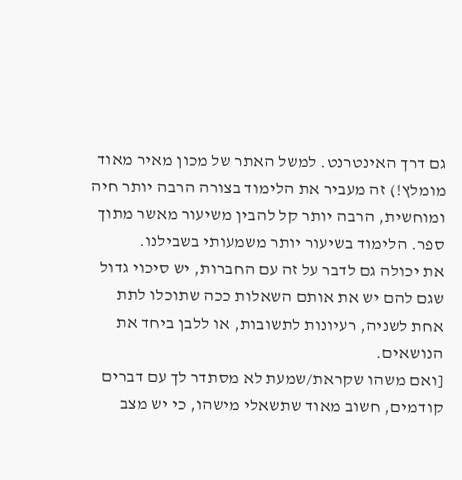גם דרך האינטרנט. למשל האתר של מכון מאיר מאוד מומלץ!) זה מעביר את הלימוד בצורה הרבה יותר חיה ומוחשית, הרבה יותר קל להבין משיעור מאשר מתוך ספר. הלימוד בשיעור יותר משמעותי בשבילנו.
את יכולה גם לדבר על זה עם החברות, יש סיכוי גדול שגם להם יש את אותם השאלות ככה שתוכלו לתת אחת לשניה, רעיונות לתשובות, או ללבן ביחד את הנושאים.
[ואם משהו שקראת/שמעת לא מסתדר לך עם דברים קודמים, חשוב מאוד שתשאלי מישהו, כי יש מצב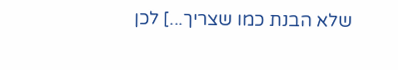שלא הבנת כמו שצריך...] לכן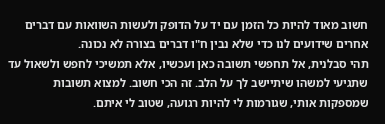חשוב מאוד להיות כל הזמן עם יד על הדופק ולעשות השוואות עם דברים אחרים שידועים לנו כדי שלא נבין ח"ו דברים בצורה לא נכונה.
תהי סבלנית, אל תחפשי תשובה כאן ועכשיו, אלא תמשיכי לחפש ולשאול עד שתגיעי למשהו שיתיישב לך על הלב. זה הכי חשוב. למצוא תשובות שמספקות אותי, שגורמות לי להיות רגועה, שטוב לי איתם.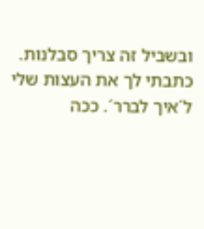ובשביל זה צריך סבלנות.
כתבתי לך את העצות שלי ל´איך לברר´. ככה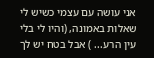אני עושה עם עצמי כשיש לי שאלות באמונה, (והיו לי בלי עין הרע... ) אבל בטח יש לך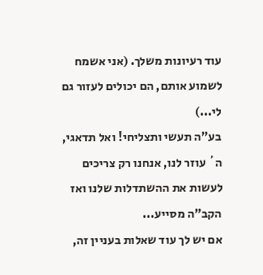עוד רעיונות משלך. (אני אשמח לשמוע אותם, הם יכולים לעזור גם לי...)
בע"ה תעשי ותצליחי! ואל תדאגי, ה´ עוזר לנו, אנחנו רק צריכים לעשות את ההשתדלות שלנו ואז הקב"ה מסייע...
אם יש לך עוד שאלות בעניין זה,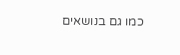כמו גם בנושאים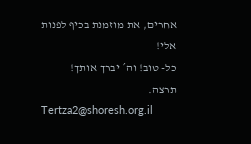אחרים, את מוזמנת בכיף לפנות אלי!
כל- טוב! וה´ יברך אותך!
תרצה.
Tertza2@shoresh.org.il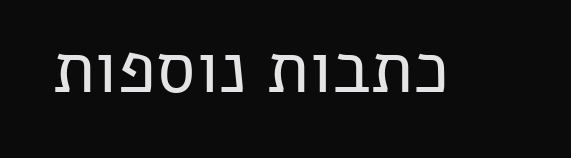כתבות נוספות